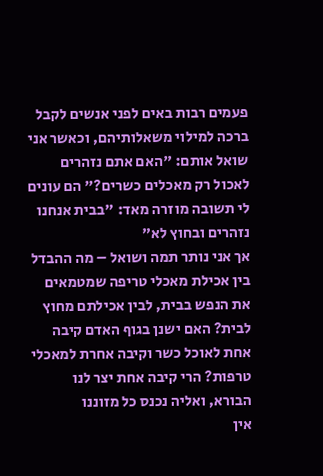פעמים רבות באים לפני אנשים לקבל ברכה למילוי משאלותיהם, וכאשר אני שואל אותם: "האם אתם נזהרים לאכול רק מאכלים כשרים?" הם עונים לי תשובה מוזרה מאד: "בבית אנחנו נזהרים ובחוץ לא"
אך אני נותר תמה ושואל – מה ההבדל בין אכילת מאכלי טריפה שמטמאים את הנפש בבית, לבין אכילתם מחוץ לבית? האם ישנן בגוף האדם קיבה אחת לאוכל כשר וקיבה אחרת למאכלי טרפות? הרי קיבה אחת יצר לנו הבורא, ואליה נכנס כל מזוננו
אין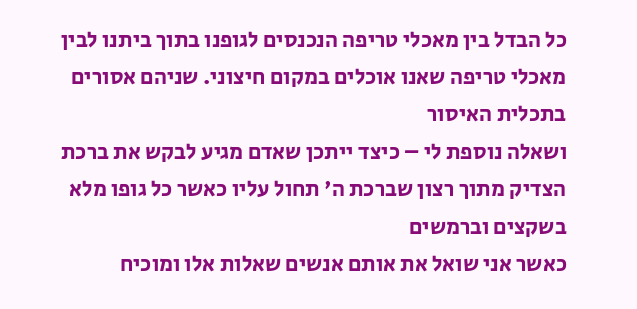כל הבדל בין מאכלי טריפה הנכנסים לגופנו בתוך ביתנו לבין מאכלי טריפה שאנו אוכלים במקום חיצוני. שניהם אסורים בתכלית האיסור
ושאלה נוספת לי – כיצד ייתכן שאדם מגיע לבקש את ברכת הצדיק מתוך רצון שברכת ה' תחול עליו כאשר כל גופו מלא בשקצים וברמשים
כאשר אני שואל את אותם אנשים שאלות אלו ומוכיח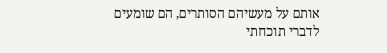אותם על מעשיהם הסותרים, הם שומעים לדברי תוכחתי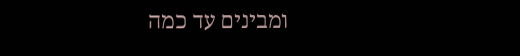ומבינים עד כמה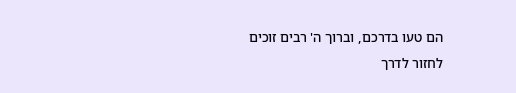הם טעו בדרכם, וברוך ה' רבים זוכים לחזור לדרך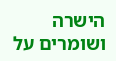הישרה ושומרים על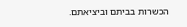הכשרות בביתם וביציאתם.